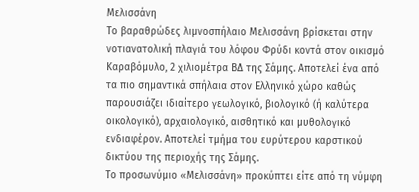Μελισσάνη
Το βαραθρώδες λιμνοσπήλαιο Μελισσάνη βρίσκεται στην νοτιανατολική πλαγιά του λόφου Φρύδι κοντά στον οικισμό Καραβόμυλο, 2 χιλιομέτρα ΒΔ της Σάμης. Αποτελεί ένα από τα πιο σημαντικά σπήλαια στον Ελληνικό χώρο καθώς παρουσιάζει ιδιαίτερο γεωλογικό, βιολογικό (ή καλύτερα οικολογικό), αρχαιολογικό, αισθητικό και μυθολογικό ενδιαφέρον. Αποτελεί τμήμα του ευρύτερου καρστικού δικτύου της περιοχής της Σάμης.
Το προσωνύμιο «Μελισσάνη» προκύπτει είτε από τη νύμφη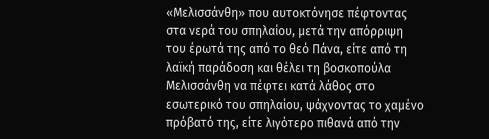«Μελισσάνθη» που αυτοκτόνησε πέφτοντας στα νερά του σπηλαίου, μετά την απόρριψη του έρωτά της από το θεό Πάνα, είτε από τη λαϊκή παράδοση και θέλει τη βοσκοπούλα Μελισσάνθη να πέφτει κατά λάθος στο εσωτερικό του σπηλαίου, ψάχνοντας το χαμένο πρόβατό της, είτε λιγότερο πιθανά από την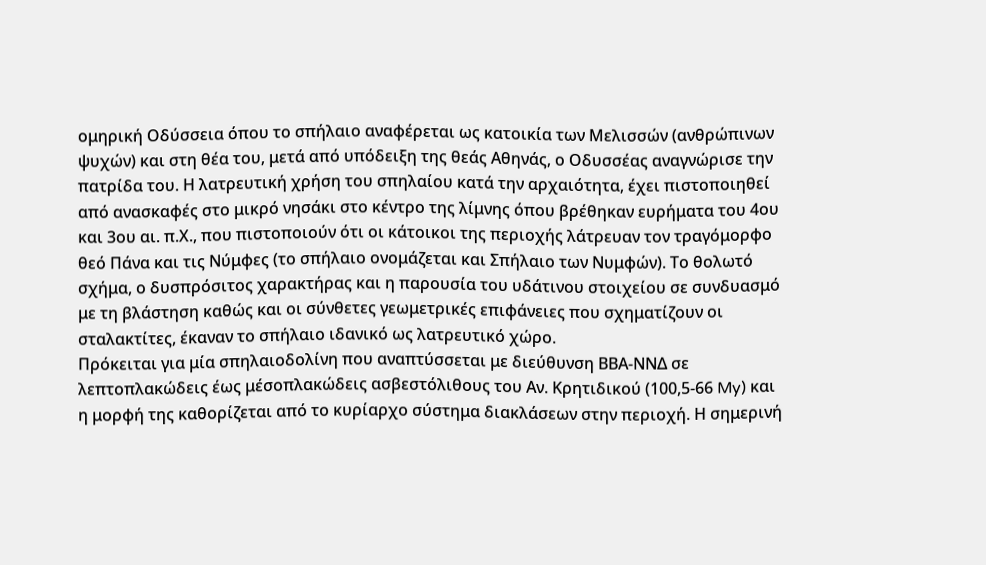ομηρική Οδύσσεια όπου το σπήλαιο αναφέρεται ως κατοικία των Μελισσών (ανθρώπινων ψυχών) και στη θέα του, μετά από υπόδειξη της θεάς Αθηνάς, ο Οδυσσέας αναγνώρισε την πατρίδα του. Η λατρευτική χρήση του σπηλαίου κατά την αρχαιότητα, έχει πιστοποιηθεί από ανασκαφές στο μικρό νησάκι στο κέντρο της λίμνης όπου βρέθηκαν ευρήματα του 4ου και 3ου αι. π.Χ., που πιστοποιούν ότι οι κάτοικοι της περιοχής λάτρευαν τον τραγόμορφο θεό Πάνα και τις Νύμφες (το σπήλαιο ονομάζεται και Σπήλαιο των Νυμφών). Tο θολωτό σχήμα, ο δυσπρόσιτος χαρακτήρας και η παρουσία του υδάτινου στοιχείου σε συνδυασμό με τη βλάστηση καθώς και οι σύνθετες γεωμετρικές επιφάνειες που σχηματίζουν οι σταλακτίτες, έκαναν το σπήλαιο ιδανικό ως λατρευτικό χώρο.
Πρόκειται για μία σπηλαιοδολίνη που αναπτύσσεται με διεύθυνση ΒΒΑ-ΝΝΔ σε λεπτοπλακώδεις έως μέσοπλακώδεις ασβεστόλιθους του Αν. Κρητιδικού (100,5-66 My) και η μορφή της καθορίζεται από το κυρίαρχο σύστημα διακλάσεων στην περιοχή. Η σημερινή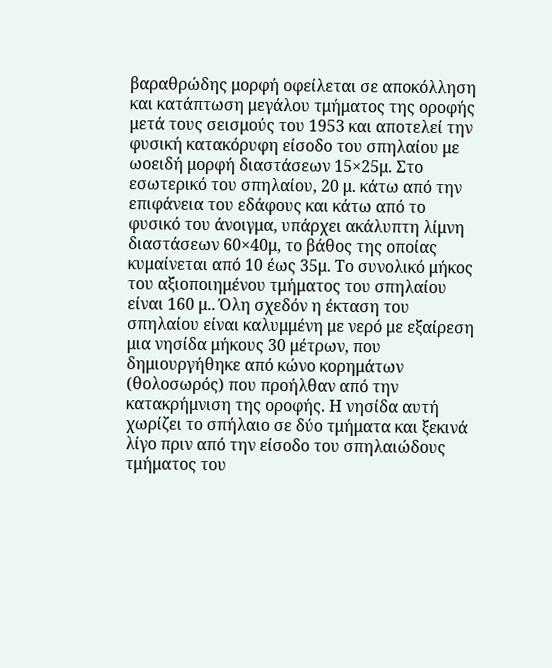βαραθρώδης μορφή οφείλεται σε αποκόλληση και κατάπτωση μεγάλου τμήματος της οροφής μετά τους σεισμούς του 1953 και αποτελεί την φυσική κατακόρυφη είσοδο του σπηλαίου με ωοειδή μορφή διαστάσεων 15×25μ. Στο εσωτερικό του σπηλαίου, 20 μ. κάτω από την επιφάνεια του εδάφους και κάτω από το φυσικό του άνοιγμα, υπάρχει ακάλυπτη λίμνη διαστάσεων 60×40μ, το βάθος της οποίας κυμαίνεται από 10 έως 35μ. Το συνολικό μήκος του αξιοποιημένου τμήματος του σπηλαίου είναι 160 μ.. Όλη σχεδόν η έκταση του σπηλαίου είναι καλυμμένη με νερό με εξαίρεση μια νησίδα μήκους 30 μέτρων, που δημιουργήθηκε από κώνο κορημάτων (θολοσωρός) που προήλθαν από την κατακρήμνιση της οροφής. Η νησίδα αυτή χωρίζει το σπήλαιο σε δύο τμήματα και ξεκινά λίγο πριν από την είσοδο του σπηλαιώδους τμήματος του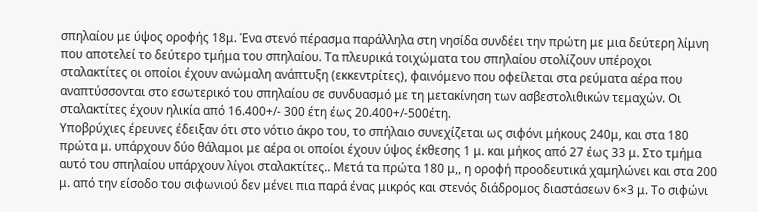σπηλαίου με ύψος οροφής 18μ. Ένα στενό πέρασμα παράλληλα στη νησίδα συνδέει την πρώτη με μια δεύτερη λίμνη που αποτελεί το δεύτερο τμήμα του σπηλαίου. Τα πλευρικά τοιχώματα του σπηλαίου στολίζουν υπέροχοι σταλακτίτες οι οποίοι έχουν ανώμαλη ανάπτυξη (εκκεντρίτες), φαινόμενο που οφείλεται στα ρεύματα αέρα που αναπτύσσονται στο εσωτερικό του σπηλαίου σε συνδυασμό με τη μετακίνηση των ασβεστολιθικών τεμαχών. Οι σταλακτίτες έχουν ηλικία από 16.400+/- 300 έτη έως 20.400+/-500έτη.
Υποβρύχιες έρευνες έδειξαν ότι στο νότιο άκρο του, το σπήλαιο συνεχίζεται ως σιφόνι μήκους 240μ, και στα 180 πρώτα μ. υπάρχουν δύο θάλαμοι με αέρα οι οποίοι έχουν ύψος έκθεσης 1 μ. και μήκος από 27 έως 33 μ. Στο τμήμα αυτό του σπηλαίου υπάρχουν λίγοι σταλακτίτες.. Μετά τα πρώτα 180 μ,, η οροφή προοδευτικά χαμηλώνει και στα 200 μ. από την είσοδο του σιφωνιού δεν μένει πια παρά ένας μικρός και στενός διάδρομος διαστάσεων 6×3 μ. Το σιφώνι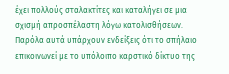έχει πολλούς σταλακτίτες και καταλήγει σε μια σχισμή απροσπέλαστη λόγω κατολισθήσεων. Παρόλα αυτά υπάρχουν ενδείξεις ότι το σπήλαιο επικοινωνεί με το υπόλοιπο καρστικό δίκτυο της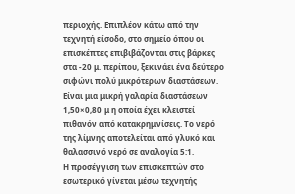περιοχής. Επιπλέον κάτω από την τεχνητή είσοδο, στο σημείο όπου οι επισκέπτες επιβιβάζονται στις βάρκες στα -20 μ. περίπου, ξεκινάει ένα δεύτερο σιφώνι πολύ μικρότερων διαστάσεων. Είναι μια μικρή γαλαρία διαστάσεων 1,50×0,80 μ η οποία έχει κλειστεί πιθανόν από κατακρημνίσεις. Το νερό της λίμνης αποτελείται από γλυκό και θαλασσινό νερό σε αναλογία 5:1.
Η προσέγγιση των επισκεπτών στο εσωτερικό γίνεται μέσω τεχνητής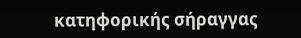κατηφορικής σήραγγας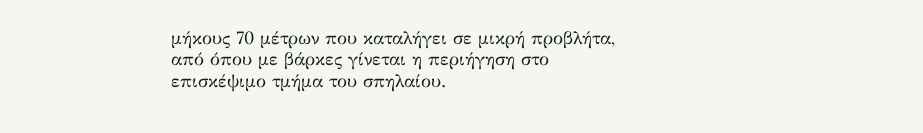μήκους 70 μέτρων που καταλήγει σε μικρή προβλήτα, από όπου με βάρκες γίνεται η περιήγηση στο επισκέψιμο τμήμα του σπηλαίου.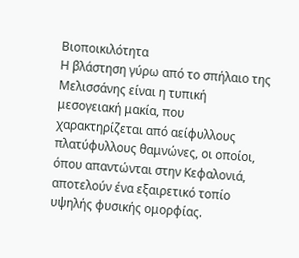Βιοποικιλότητα
Η βλάστηση γύρω από το σπήλαιο της Μελισσάνης είναι η τυπική μεσογειακή μακία, που χαρακτηρίζεται από αείφυλλους πλατύφυλλους θαμνώνες, οι οποίοι, όπου απαντώνται στην Κεφαλονιά, αποτελούν ένα εξαιρετικό τοπίο υψηλής φυσικής ομορφίας.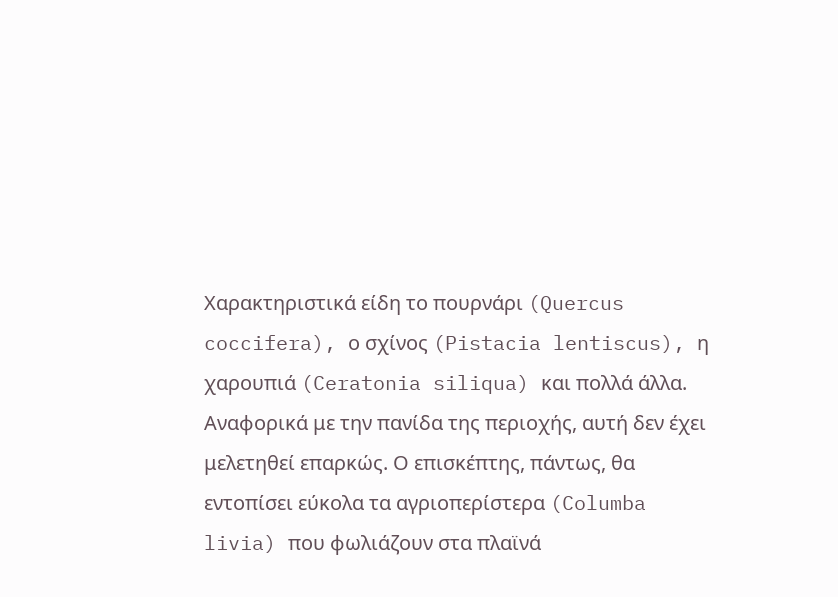Χαρακτηριστικά είδη το πουρνάρι (Quercus coccifera), ο σχίνος (Pistacia lentiscus), η χαρουπιά (Ceratonia siliqua) και πολλά άλλα. Αναφορικά με την πανίδα της περιοχής, αυτή δεν έχει μελετηθεί επαρκώς. Ο επισκέπτης, πάντως, θα εντοπίσει εύκολα τα αγριοπερίστερα (Columba livia) που φωλιάζουν στα πλαϊνά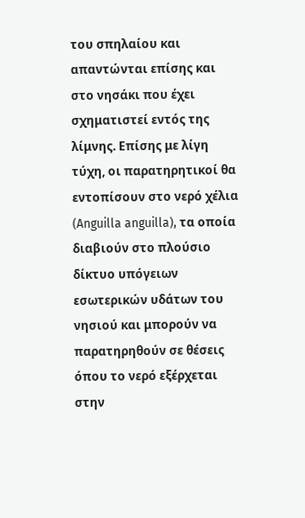του σπηλαίου και απαντώνται επίσης και στο νησάκι που έχει σχηματιστεί εντός της λίμνης. Επίσης με λίγη τύχη, οι παρατηρητικοί θα εντοπίσουν στο νερό χέλια (Anguilla anguilla), τα οποία διαβιούν στο πλούσιο δίκτυο υπόγειων εσωτερικών υδάτων του νησιού και μπορούν να παρατηρηθούν σε θέσεις όπου το νερό εξέρχεται στην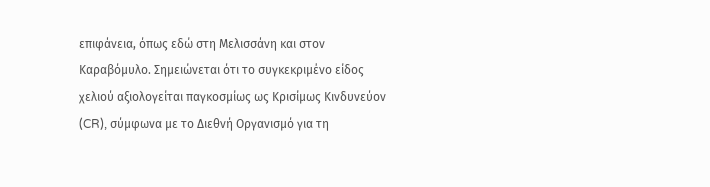επιφάνεια, όπως εδώ στη Μελισσάνη και στον Καραβόμυλο. Σημειώνεται ότι το συγκεκριμένο είδος χελιού αξιολογείται παγκοσμίως ως Κρισίμως Κινδυνεύον (CR), σύμφωνα με το Διεθνή Οργανισμό για τη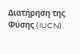Διατήρηση της Φύσης (IUCN).